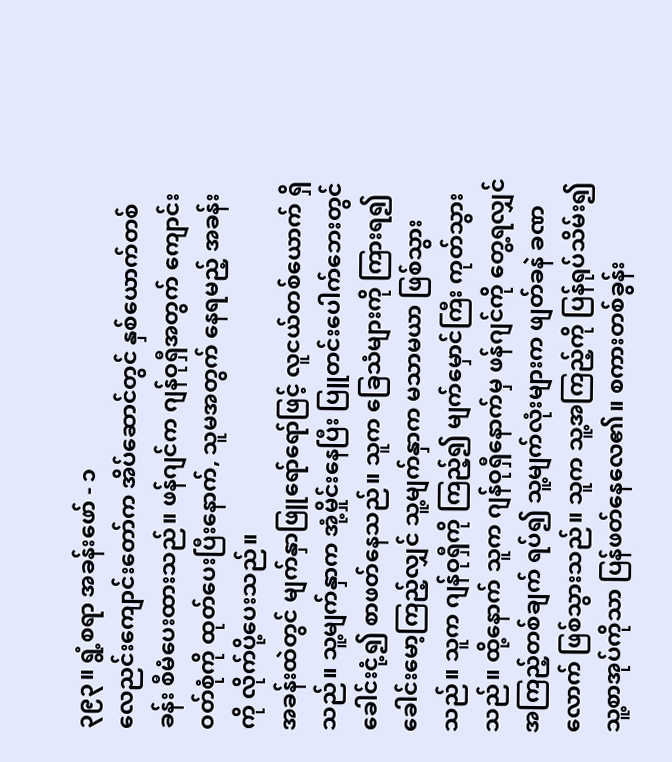၃၉၃။ ရွံ့စရာ အခန်းဖော် - ၁
လေညင်းကျောင်းတော်က အိပ်ဆောင်တွင် နှစ်ယောက်တစ်ခန်း စီမံပေးထားသည်။ ဖန်ဂျင်က ဂျန်ဝုရှီအတွက် ကျောင်းဝတ်စုံကို ထုတ်ပေးပြီးနောက်, သူမအတွက် နေရမည့် အခန်းကို လိုက်ပို့ပေးသည်။
အခန်းထဲတွင် မျက်နှာဖြူရော်ရော်ဖြင့် လူငယ်တစ်ယောက် ရှိသည်။ သူ့မျက်နှာက အုံ့မှိုင်းနေပြီး ပြူတင်းပေါက်ဘေးတွင် ခေါင်းငုံ့၍ စာဖတ်နေသည်။ သူက ခြေသံများကို ကြားရ၍ ခေါင်းမော့ကြည့်လျှင် သူ့မျက်နှာက မသာမယာ ဖြစ်သွားသည်။ သူက ဂျန်ဝုရှီကို ကြည့်၍ မျက်မှောင်ကြီး ကုတ်သွားသည်။ ထို့နောက် သူက ဂျန်ဝုရှီနောက်မှ ဖန်ဂျင်ကို တွေ့ရလျှင် အကြည့်တစ်ချက် ရပ်၍ သူ့မျက်လုံးများက ဖျတ်ခနဲ ခဏလောက် ဖြစ်သွားသည်။ သူက သူ့အကြည့်ကို ပြန်ရုပ်သိမ်း၍ သူ့စာအုပ်ကိုသာ ပြန်ဖတ်နေလေ၏။ စကားတစ်ခွန်း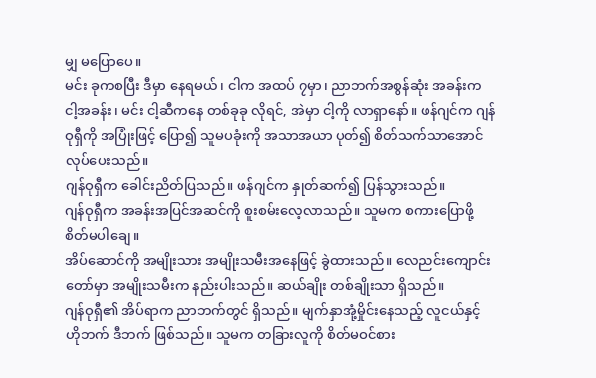မျှ မပြောပေ။
မင်း ခုကစပြီး ဒီမှာ နေရမယ်၊ ငါက အထပ် ၇မှာ၊ ညာဘက်အစွန်ဆုံး အခန်းက ငါ့အခန်း၊ မင်း ငါ့ဆီကနေ တစ်ခုခု လိုရင်, အဲမှာ ငါ့ကို လာရှာနော်။ ဖန်ဂျင်က ဂျန်ဝုရှီကို အပြုံးဖြင့် ပြော၍ သူမပခုံးကို အသာအယာ ပုတ်၍ စိတ်သက်သာအောင် လုပ်ပေးသည်။
ဂျန်ဝုရှီက ခေါင်းညိတ်ပြသည်။ ဖန်ဂျင်က နှုတ်ဆက်၍ ပြန်သွားသည်။
ဂျန်ဝုရှီက အခန်းအပြင်အဆင်ကို စူးစမ်းလေ့လာသည်။ သူမက စကားပြောဖို့ စိတ်မပါချေ။
အိပ်ဆောင်ကို အမျိုးသား အမျိုးသမီးအနေဖြင့် ခွဲထားသည်။ လေညင်းကျောင်းတော်မှာ အမျိုးသမီးက နည်းပါးသည်။ ဆယ်ချိုး တစ်ချိုးသာ ရှိသည်။
ဂျန်ဝုရှီ၏ အိပ်ရာက ညာဘက်တွင် ရှိသည်။ မျက်နှာအုံ့မှိုင်းနေသည့် လူငယ်နှင့် ဟိုဘက် ဒီဘက် ဖြစ်သည်။ သူမက တခြားလူကို စိတ်မဝင်စား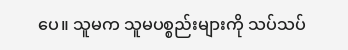ပေ။ သူမက သူမပစ္စည်းများကို သပ်သပ်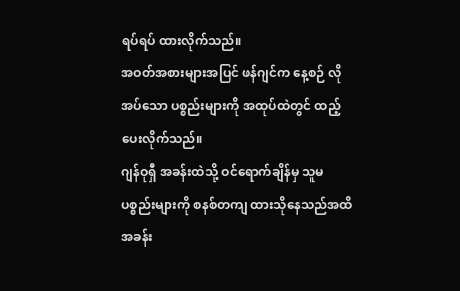ရပ်ရပ် ထားလိုက်သည်။
အဝတ်အစားများအပြင် ဖန်ဂျင်က နေ့စဉ် လိုအပ်သော ပစ္စည်းများကို အထုပ်ထဲတွင် ထည့်ပေးလိုက်သည်။
ဂျန်ဝုရှီ အခန်းထဲသို့ ဝင်ရောက်ချိန်မှ သူမပစ္စည်းများကို စနစ်တကျ ထားသိုနေသည်အထိ အခန်း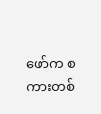ဖော်က စကားတစ်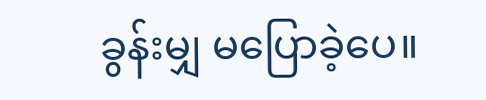ခွန်းမျှ မပြောခဲ့ပေ။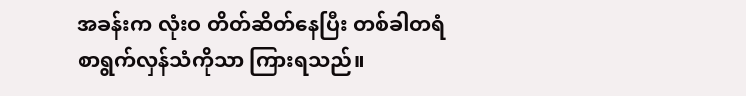အခန်းက လုံးဝ တိတ်ဆိတ်နေပြီး တစ်ခါတရံ စာရွက်လှန်သံကိုသာ ကြားရသည်။